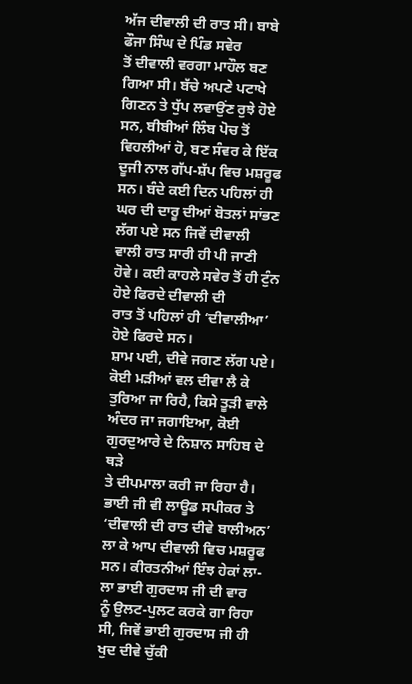ਅੱਜ ਦੀਵਾਲੀ ਦੀ ਰਾਤ ਸੀ। ਬਾਬੇ ਫੌਜਾ ਸਿੰਘ ਦੇ ਪਿੰਡ ਸਵੇਰ
ਤੋਂ ਦੀਵਾਲੀ ਵਰਗਾ ਮਾਹੌਲ ਬਣ ਗਿਆ ਸੀ। ਬੱਚੇ ਅਪਣੇ ਪਟਾਖੇ ਗਿਣਨ ਤੇ ਧੁੱਪ ਲਵਾਉਂਣ ਰੁਝੇ ਹੋਏ
ਸਨ, ਬੀਬੀਆਂ ਲਿੰਬ ਪੋਚ ਤੋਂ ਵਿਹਲੀਆਂ ਹੋ, ਬਣ ਸੰਵਰ ਕੇ ਇੱਕ ਦੂਜੀ ਨਾਲ ਗੱਪ-ਸ਼ੱਪ ਵਿਚ ਮਸ਼ਰੂਫ
ਸਨ। ਬੰਦੇ ਕਈ ਦਿਨ ਪਹਿਲਾਂ ਹੀ ਘਰ ਦੀ ਦਾਰੂ ਦੀਆਂ ਬੋਤਲਾਂ ਸਾਂਭਣ ਲੱਗ ਪਏ ਸਨ ਜਿਵੇਂ ਦੀਵਾਲੀ
ਵਾਲੀ ਰਾਤ ਸਾਰੀ ਹੀ ਪੀ ਜਾਣੀ ਹੋਵੇ। ਕਈ ਕਾਹਲੇ ਸਵੇਰ ਤੋਂ ਹੀ ਟੁੰਨ ਹੋਏ ਫਿਰਦੇ ਦੀਵਾਲੀ ਦੀ
ਰਾਤ ਤੋਂ ਪਹਿਲਾਂ ਹੀ ‘ਦੀਵਾਲੀਆ’ ਹੋਏ ਫਿਰਦੇ ਸਨ।
ਸ਼ਾਮ ਪਈ, ਦੀਵੇ ਜਗਣ ਲੱਗ ਪਏ। ਕੋਈ ਮੜੀਆਂ ਵਲ ਦੀਵਾ ਲੈ ਕੇ
ਤੁਰਿਆ ਜਾ ਰਿਹੈ, ਕਿਸੇ ਤੂੜੀ ਵਾਲੇ ਅੰਦਰ ਜਾ ਜਗਾਇਆ, ਕੋਈ ਗੁਰਦੁਆਰੇ ਦੇ ਨਿਸ਼ਾਨ ਸਾਹਿਬ ਦੇ ਥੜੇ
ਤੇ ਦੀਪਮਾਲਾ ਕਰੀ ਜਾ ਰਿਹਾ ਹੈ। ਭਾਈ ਜੀ ਵੀ ਲਾਊਡ ਸਪੀਕਰ ਤੇ ‘ਦੀਵਾਲੀ ਦੀ ਰਾਤ ਦੀਵੇ ਬਾਲੀਅਨ’
ਲਾ ਕੇ ਆਪ ਦੀਵਾਲੀ ਵਿਚ ਮਸ਼ਰੂਫ ਸਨ। ਕੀਰਤਨੀਆਂ ਇੰਝ ਹੇਕਾਂ ਲਾ-ਲਾ ਭਾਈ ਗੁਰਦਾਸ ਜੀ ਦੀ ਵਾਰ
ਨੂੰ ਉਲਟ-ਪੁਲਟ ਕਰਕੇ ਗਾ ਰਿਹਾ ਸੀ, ਜਿਵੇਂ ਭਾਈ ਗੁਰਦਾਸ ਜੀ ਹੀ ਖੁਦ ਦੀਵੇ ਚੁੱਕੀ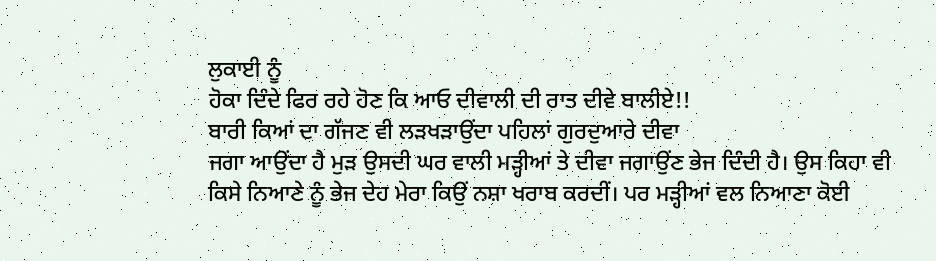ਲੁਕਾਈ ਨੂੰ
ਹੋਕਾ ਦਿੰਦੇ ਫਿਰ ਰਹੇ ਹੋਣ ਕਿ ਆਓ ਦੀਵਾਲੀ ਦੀ ਰਾਤ ਦੀਵੇ ਬਾਲੀਏ!!
ਬਾਰੀ ਕਿਆਂ ਦਾ ਗੱਜਣ ਵੀ ਲੜਖੜਾਉਂਦਾ ਪਹਿਲਾਂ ਗੁਰਦੁਆਰੇ ਦੀਵਾ
ਜਗਾ ਆਉਂਦਾ ਹੈ ਮੁੜ ਉਸਦੀ ਘਰ ਵਾਲੀ ਮੜ੍ਹੀਆਂ ਤੇ ਦੀਵਾ ਜਗਾਉਂਣ ਭੇਜ ਦਿੰਦੀ ਹੈ। ਉਸ ਕਿਹਾ ਵੀ
ਕਿਸੇ ਨਿਆਣੇ ਨੂੰ ਭੇਜ ਦੇਹ ਮੇਰਾ ਕਿਉਂ ਨਸ਼ਾ ਖਰਾਬ ਕਰਦੀਂ। ਪਰ ਮੜ੍ਹੀਆਂ ਵਲ ਨਿਆਣਾ ਕੋਈ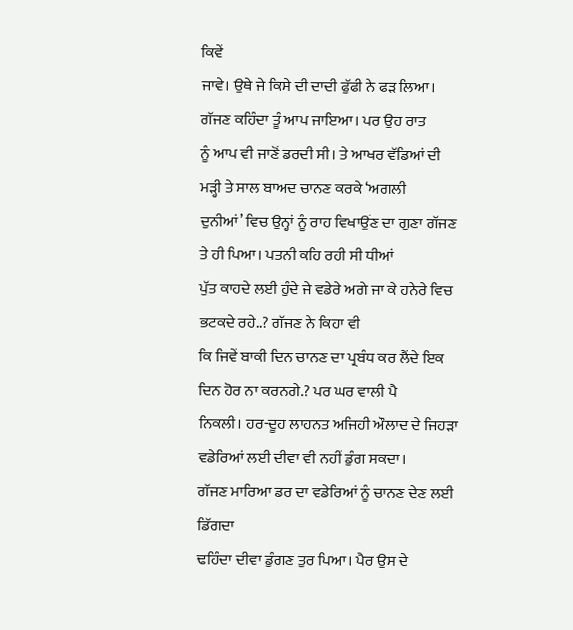ਕਿਵੇਂ
ਜਾਵੇ। ਉਥੇ ਜੇ ਕਿਸੇ ਦੀ ਦਾਦੀ ਫੁੱਫੀ ਨੇ ਫੜ ਲਿਆ। ਗੱਜਣ ਕਹਿੰਦਾ ਤੂੰ ਆਪ ਜਾਇਆ। ਪਰ ਉਹ ਰਾਤ
ਨੂੰ ਆਪ ਵੀ ਜਾਣੋਂ ਡਰਦੀ ਸੀ। ਤੇ ਆਖਰ ਵੱਡਿਆਂ ਦੀ ਮੜ੍ਹੀ ਤੇ ਸਾਲ ਬਾਅਦ ਚਾਨਣ ਕਰਕੇ ‘ਅਗਲੀ
ਦੁਨੀਆਂ’ ਵਿਚ ਉਨ੍ਹਾਂ ਨੂੰ ਰਾਹ ਵਿਖਾਉਂਣ ਦਾ ਗੁਣਾ ਗੱਜਣ ਤੇ ਹੀ ਪਿਆ। ਪਤਨੀ ਕਹਿ ਰਹੀ ਸੀ ਧੀਆਂ
ਪੁੱਤ ਕਾਹਦੇ ਲਈ ਹੁੰਦੇ ਜੇ ਵਡੇਰੇ ਅਗੇ ਜਾ ਕੇ ਹਨੇਰੇ ਵਿਚ ਭਟਕਦੇ ਰਹੇ..? ਗੱਜਣ ਨੇ ਕਿਹਾ ਵੀ
ਕਿ ਜਿਵੇਂ ਬਾਕੀ ਦਿਨ ਚਾਨਣ ਦਾ ਪ੍ਰਬੰਧ ਕਰ ਲੈਂਦੇ ਇਕ ਦਿਨ ਹੋਰ ਨਾ ਕਰਨਗੇ.? ਪਰ ਘਰ ਵਾਲੀ ਪੈ
ਨਿਕਲੀ। ਹਰ-ਦੂਹ ਲਾਹਨਤ ਅਜਿਹੀ ਔਲਾਦ ਦੇ ਜਿਹੜਾ ਵਡੇਰਿਆਂ ਲਈ ਦੀਵਾ ਵੀ ਨਹੀਂ ਡੁੰਗ ਸਕਦਾ।
ਗੱਜਣ ਮਾਰਿਆ ਡਰ ਦਾ ਵਡੇਰਿਆਂ ਨੂੰ ਚਾਨਣ ਦੇਣ ਲਈ ਡਿੱਗਦਾ
ਢਹਿੰਦਾ ਦੀਵਾ ਡੁੰਗਣ ਤੁਰ ਪਿਆ। ਪੈਰ ਉਸ ਦੇ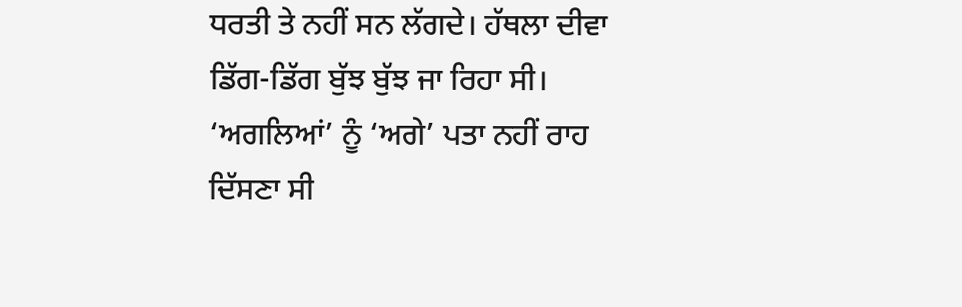ਧਰਤੀ ਤੇ ਨਹੀਂ ਸਨ ਲੱਗਦੇ। ਹੱਥਲਾ ਦੀਵਾ
ਡਿੱਗ-ਡਿੱਗ ਬੁੱਝ ਬੁੱਝ ਜਾ ਰਿਹਾ ਸੀ। ‘ਅਗਲਿਆਂ’ ਨੂੰ ‘ਅਗੇ’ ਪਤਾ ਨਹੀਂ ਰਾਹ ਦਿੱਸਣਾ ਸੀ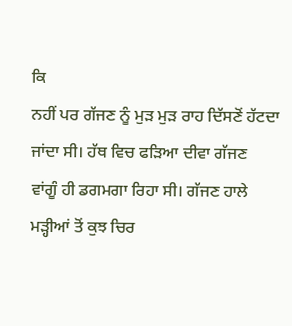ਕਿ
ਨਹੀਂ ਪਰ ਗੱਜਣ ਨੂੰ ਮੁੜ ਮੁੜ ਰਾਹ ਦਿੱਸਣੋਂ ਹੱਟਦਾ ਜਾਂਦਾ ਸੀ। ਹੱਥ ਵਿਚ ਫੜਿਆ ਦੀਵਾ ਗੱਜਣ
ਵਾਂਗੂੰ ਹੀ ਡਗਮਗਾ ਰਿਹਾ ਸੀ। ਗੱਜਣ ਹਾਲੇ ਮੜ੍ਹੀਆਂ ਤੋਂ ਕੁਝ ਚਿਰ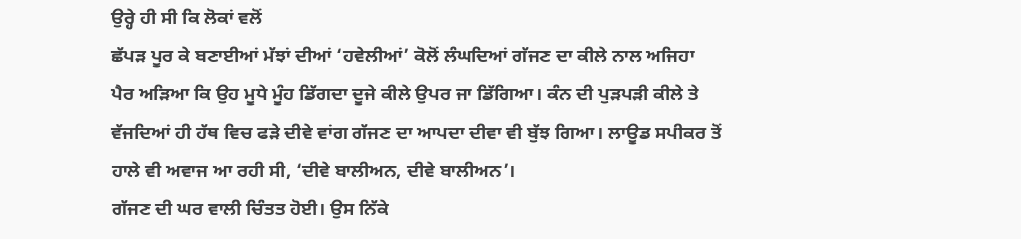ਉਰ੍ਹੇ ਹੀ ਸੀ ਕਿ ਲੋਕਾਂ ਵਲੋਂ
ਛੱਪੜ ਪੂਰ ਕੇ ਬਣਾਈਆਂ ਮੱਝਾਂ ਦੀਆਂ ‘ਹਵੇਲੀਆਂ’ ਕੋਲੋਂ ਲੰਘਦਿਆਂ ਗੱਜਣ ਦਾ ਕੀਲੇ ਨਾਲ ਅਜਿਹਾ
ਪੈਰ ਅੜਿਆ ਕਿ ਉਹ ਮੂਧੇ ਮੂੰਹ ਡਿੱਗਦਾ ਦੂਜੇ ਕੀਲੇ ਉਪਰ ਜਾ ਡਿੱਗਿਆ। ਕੰਨ ਦੀ ਪੁੜਪੜੀ ਕੀਲੇ ਤੇ
ਵੱਜਦਿਆਂ ਹੀ ਹੱਥ ਵਿਚ ਫੜੇ ਦੀਵੇ ਵਾਂਗ ਗੱਜਣ ਦਾ ਆਪਦਾ ਦੀਵਾ ਵੀ ਬੁੱਝ ਗਿਆ। ਲਾਊਡ ਸਪੀਕਰ ਤੋਂ
ਹਾਲੇ ਵੀ ਅਵਾਜ ਆ ਰਹੀ ਸੀ, ‘ਦੀਵੇ ਬਾਲੀਅਨ, ਦੀਵੇ ਬਾਲੀਅਨ’।
ਗੱਜਣ ਦੀ ਘਰ ਵਾਲੀ ਚਿੰਤਤ ਹੋਈ। ਉਸ ਨਿੱਕੇ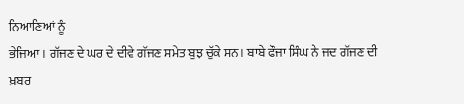ਨਿਆਣਿਆਂ ਨੂੰ
ਭੇਜਿਆ। ਗੱਜਣ ਦੇ ਘਰ ਦੇ ਦੀਵੇ ਗੱਜਣ ਸਮੇਤ ਬੁਝ ਚੁੱਕੇ ਸਨ। ਬਾਬੇ ਫੌਜਾ ਸਿੰਘ ਨੇ ਜਦ ਗੱਜਣ ਦੀ
ਖ਼ਬਰ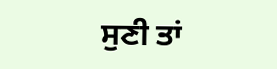ਸੁਣੀ ਤਾਂ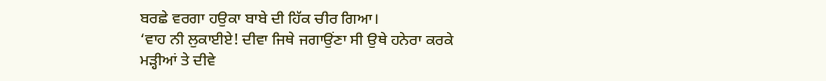ਬਰਛੇ ਵਰਗਾ ਹਉਕਾ ਬਾਬੇ ਦੀ ਹਿੱਕ ਚੀਰ ਗਿਆ।
‘ਵਾਹ ਨੀ ਲੁਕਾਈਏ! ਦੀਵਾ ਜਿਥੇ ਜਗਾਉਂਣਾ ਸੀ ਉਥੇ ਹਨੇਰਾ ਕਰਕੇ
ਮੜ੍ਹੀਆਂ ਤੇ ਦੀਵੇ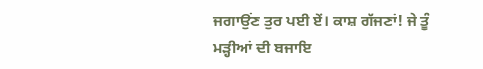ਜਗਾਉਂਣ ਤੁਰ ਪਈ ਏਂ। ਕਾਸ਼ ਗੱਜਣਾਂ! ਜੇ ਤੂੰ ਮੜ੍ਹੀਆਂ ਦੀ ਬਜਾਇ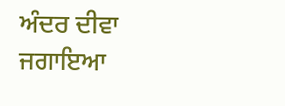ਅੰਦਰ ਦੀਵਾ
ਜਗਾਇਆ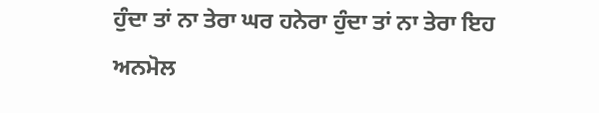ਹੁੰਦਾ ਤਾਂ ਨਾ ਤੇਰਾ ਘਰ ਹਨੇਰਾ ਹੁੰਦਾ ਤਾਂ ਨਾ ਤੇਰਾ ਇਹ ਅਨਮੋਲ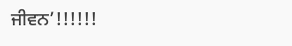ਜੀਵਨ’!!!!!!